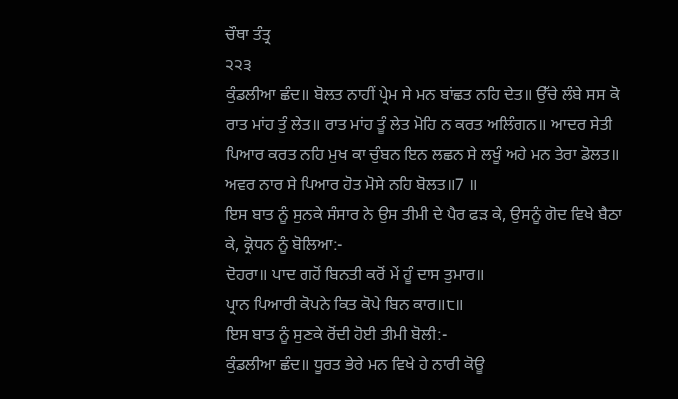ਚੌਥਾ ਤੰਤ੍ਰ
੨੨੩
ਕੁੰਡਲੀਆ ਛੰਦ॥ ਬੋਲਤ ਨਾਹੀਂ ਪ੍ਰੇਮ ਸੇ ਮਨ ਬਾਂਛਤ ਨਹਿ ਦੇਤ॥ ਉੱਚੇ ਲੰਬੇ ਸਸ ਕੋ ਰਾਤ ਮਾਂਹ ਤੁੰ ਲੇਤ॥ ਰਾਤ ਮਾਂਹ ਤੂੰ ਲੇਤ ਮੋਹਿ ਨ ਕਰਤ ਅਲਿੰਗਨ॥ ਆਦਰ ਸੇਤੀ ਪਿਆਰ ਕਰਤ ਨਹਿ ਮੁਖ ਕਾ ਚੁੰਬਨ ਇਨ ਲਛਨ ਸੇ ਲਖੂੰ ਅਹੇ ਮਨ ਤੇਰਾ ਡੋਲਤ॥ ਅਵਰ ਨਾਰ ਸੇ ਪਿਆਰ ਹੋਤ ਮੋਸੇ ਨਹਿ ਬੋਲਤ॥7 ॥
ਇਸ ਬਾਤ ਨੂੰ ਸੁਨਕੇ ਸੰਸਾਰ ਨੇ ਉਸ ਤੀਮੀ ਦੇ ਪੈਰ ਫੜ ਕੇ, ਉਸਨੂੰ ਗੋਦ ਵਿਖੇ ਬੈਠਾ ਕੇ, ਕ੍ਰੋਧਨ ਨੂੰ ਬੋਲਿਆ:-
ਦੋਹਰਾ॥ ਪਾਦ ਗਹੋਂ ਬਿਨਤੀ ਕਰੋਂ ਮੇਂ ਹੂੰ ਦਾਸ ਤੁਮਾਰ॥
ਪ੍ਰਾਨ ਪਿਆਰੀ ਕੋਪਨੇ ਕਿਤ ਕੋਪੇ ਬਿਨ ਕਾਰ॥੮॥
ਇਸ ਬਾਤ ਨੂੰ ਸੁਣਕੇ ਰੋਂਦੀ ਹੋਈ ਤੀਮੀ ਬੋਲੀ:-
ਕੁੰਡਲੀਆ ਛੰਦ॥ ਧੂਰਤ ਭੇਰੇ ਮਨ ਵਿਖੇ ਹੇ ਨਾਰੀ ਕੋਊ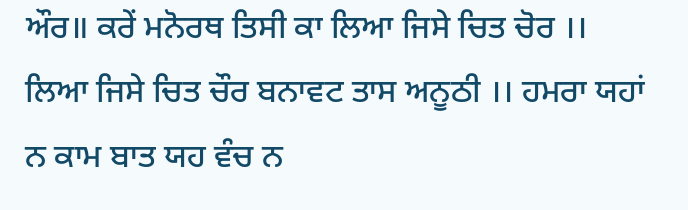ਔਰ॥ ਕਰੇਂ ਮਨੋਰਥ ਤਿਸੀ ਕਾ ਲਿਆ ਜਿਸੇ ਚਿਤ ਚੋਰ ।। ਲਿਆ ਜਿਸੇ ਚਿਤ ਚੌਰ ਬਨਾਵਟ ਤਾਸ ਅਨੂਠੀ ।। ਹਮਰਾ ਯਹਾਂ ਨ ਕਾਮ ਬਾਤ ਯਹ ਵੰਚ ਨ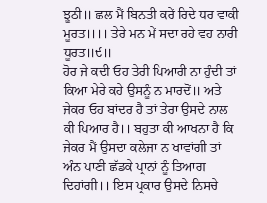ਝੂਠੀ॥ ਛਲ ਮੈਂ ਬਿਨਤੀ ਕਰੇਂ ਰਿਦੇ ਧਰ ਵਾਕੀ ਮੂਰਤ।।।। ਤੇਰੇ ਮਨ ਮੇਂ ਸਦਾ ਰਹੇ ਵਹ ਨਾਰੀ ਧੂਰਤ॥੯॥
ਹੋਰ ਜੇ ਕਦੀ ਓਹ ਤੇਰੀ ਪਿਆਰੀ ਨਾ ਹੁੰਦੀ ਤਾਂ ਕਿਆ ਮੇਰੇ ਕਹੇ ਉਸਨੂੰ ਨ ਮਾਰਦੋਂ॥ ਅਤੇ ਜੇਕਰ ਓਹ ਬਾਂਦਰ ਹੈ ਤਾਂ ਤੇਰਾ ਉਸਦੇ ਨਾਲ ਕੀ ਪਿਆਰ ਹੈ।। ਬਹੁਤਾ ਕੀ ਆਖਨਾ ਹੈ ਕਿ ਜੇਕਰ ਮੈਂ ਉਸਦਾ ਕਲੇਜਾ ਨ ਖਾਵਾਂਗੀ ਤਾਂ ਅੰਨ ਪਾਣੀ ਛੱਡਕੇ ਪ੍ਰਾਨਾਂ ਨੂੰ ਤਿਆਗ ਦਿਹਾਂਗੀ।। ਇਸ ਪ੍ਰਕਾਰ ਉਸਦੇ ਨਿਸਚੇ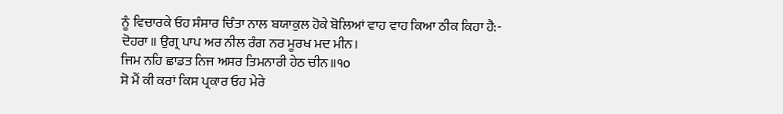ਨੂੰ ਵਿਚਾਰਕੇ ਓਹ ਸੰਸਾਰ ਚਿੰਤਾ ਨਾਲ ਬਯਾਕੁਲ ਹੋਕੇ ਬੋਲਿਆਂ ਵਾਹ ਵਾਹ ਕਿਆ ਠੀਕ ਕਿਹਾ ਹੈ:-
ਦੋਹਰਾ॥ ਉਗ੍ਰ ਪਾਪ ਅਰ ਨੀਲ ਰੰਗ ਨਰ ਮੂਰਖ ਮਦ ਮੀਨ।
ਜਿਮ ਨਹਿ ਛਾਡਤ ਨਿਜ ਅਸਰ ਤਿਮਨਾਰੀ ਹੇਠ ਚੀਨ॥੧o
ਸੋ ਮੈਂ ਕੀ ਕਰਾਂ ਕਿਸ ਪ੍ਰਕਾਰ ਓਹ ਮੇਰੇ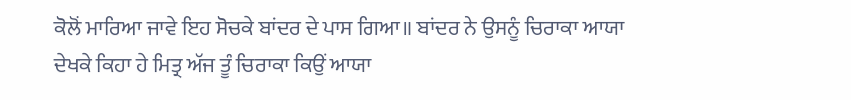ਕੋਲੋਂ ਮਾਰਿਆ ਜਾਵੇ ਇਹ ਸੋਚਕੇ ਬਾਂਦਰ ਦੇ ਪਾਸ ਗਿਆ॥ ਬਾਂਦਰ ਨੇ ਉਸਨੂੰ ਚਿਰਾਕਾ ਆਯਾ ਦੇਖਕੇ ਕਿਹਾ ਹੇ ਮਿਤ੍ਰ ਅੱਜ ਤੂੰ ਚਿਰਾਕਾ ਕਿਉਂ ਆਯਾ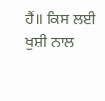ਹੈਂ॥ ਕਿਸ ਲਈ ਖੁਸ਼ੀ ਨਾਲ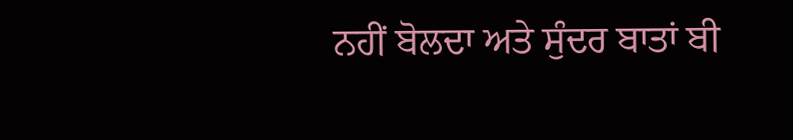ਨਹੀਂ ਬੋਲਦਾ ਅਤੇ ਸੁੰਦਰ ਬਾਤਾਂ ਬੀ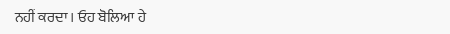ਨਹੀਂ ਕਰਦਾ। ਓਹ ਬੋਲਿਆ ਹੇ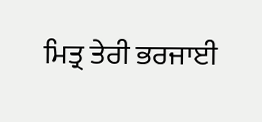ਮਿਤ੍ਰ ਤੇਰੀ ਭਰਜਾਈ